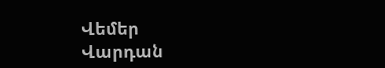Վեմեր
Վարդան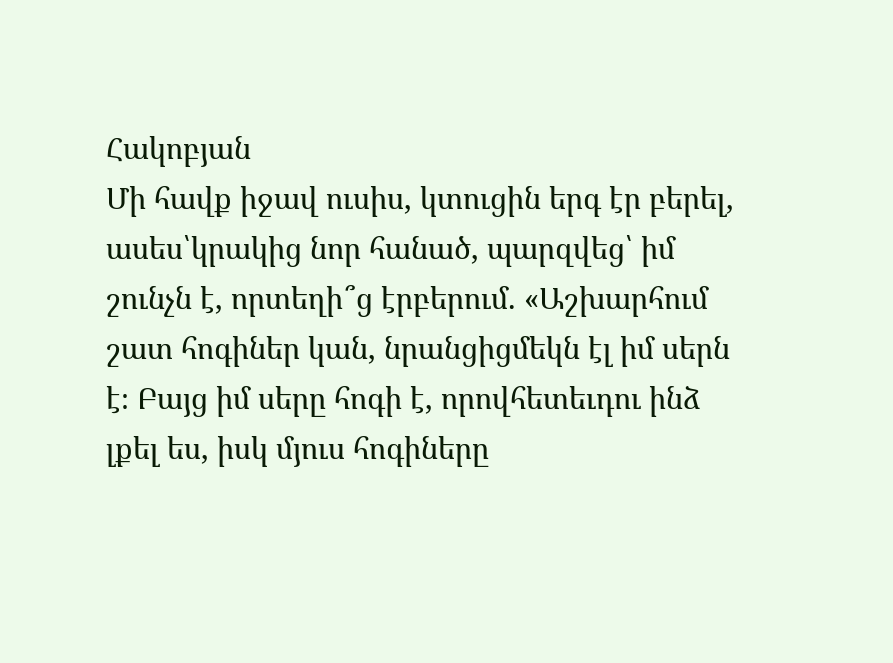Հակոբյան
Մի հավք իջավ ուսիս, կտուցին երգ էր բերել, ասես՝կրակից նոր հանած, պարզվեց՝ իմ շունչն է, որտեղի՞ց էրբերում. «Աշխարհում շատ հոգիներ կան, նրանցիցմեկն էլ իմ սերն է։ Բայց իմ սերը հոգի է, որովհետեւդու ինձ լքել ես, իսկ մյուս հոգիները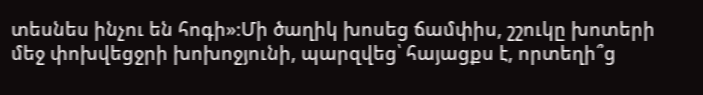տեսնես ինչու են հոգի»։Մի ծաղիկ խոսեց ճամփիս, շշուկը խոտերի մեջ փոխվեցջրի խոխոջյունի, պարզվեց՝ հայացքս է, որտեղի՞ց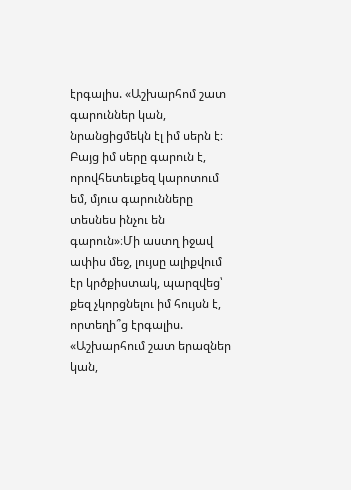էրգալիս. «Աշխարհոմ շատ գարուններ կան, նրանցիցմեկն էլ իմ սերն է։ Բայց իմ սերը գարուն է, որովհետեւքեզ կարոտում եմ, մյուս գարունները տեսնես ինչու են գարուն»։Մի աստղ իջավ ափիս մեջ, լույսը ալիքվում էր կրծքիստակ, պարզվեց՝ քեզ չկորցնելու իմ հույսն է, որտեղի՞ց էրգալիս. «Աշխարհում շատ երազներ կան,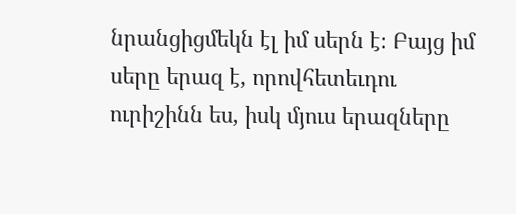նրանցիցմեկն էլ իմ սերն է։ Բայց իմ սերը երազ է, որովհետեւդու ուրիշինն ես, իսկ մյուս երազները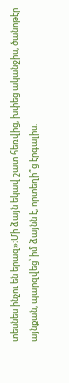տեսնես ինչու են երազ»։Մի ձայն եկավ շատ հեռվից, խփեց ականջիս, ծանոթէր այնքան, պարզվեց՝ իմ ձայնն է, որտեղի՞ց էրգալիս.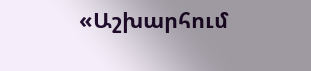«Աշխարհում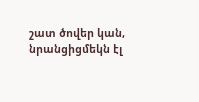շատ ծովեր կան, նրանցիցմեկն էլ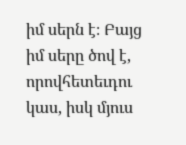իմ սերն է։ Բայց իմ սերը ծով է, որովհետեւդու կաս, իսկ մյուս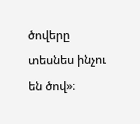ծովերը տեսնես ինչու են ծով»։